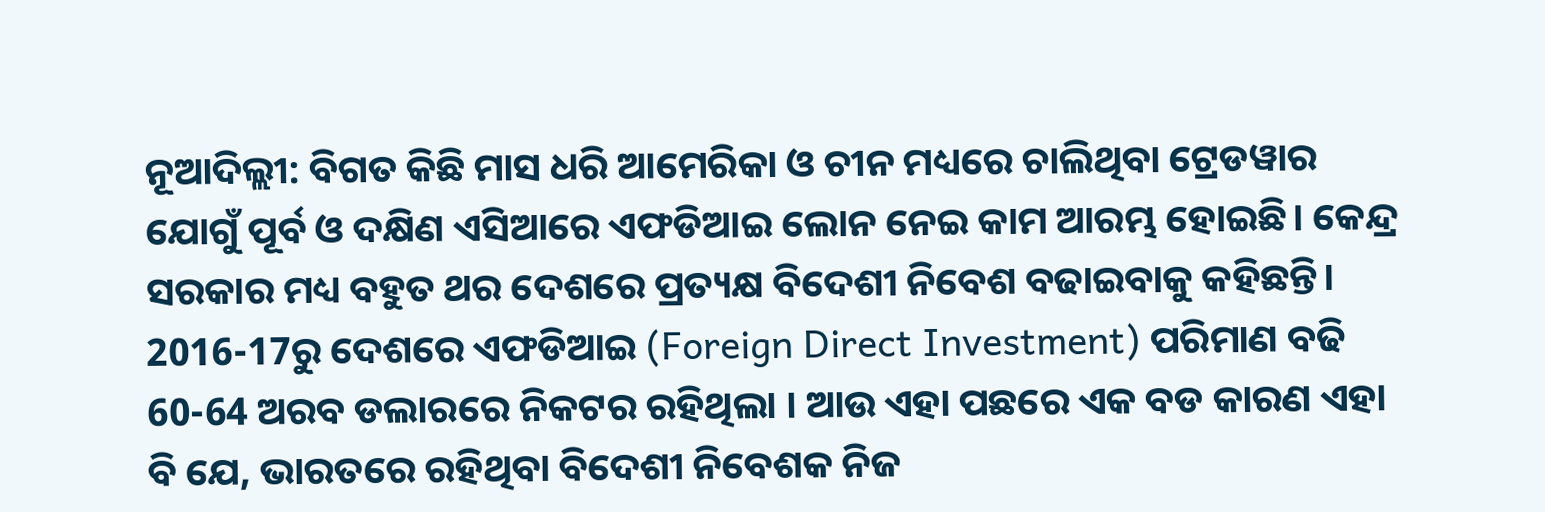ନୂଆଦିଲ୍ଲୀ: ବିଗତ କିଛି ମାସ ଧରି ଆମେରିକା ଓ ଚୀନ ମଧ୍ୟରେ ଚାଲିଥିବା ଟ୍ରେଡୱାର ଯୋଗୁଁ ପୂର୍ବ ଓ ଦକ୍ଷିଣ ଏସିଆରେ ଏଫଡିଆଇ ଲୋନ ନେଇ କାମ ଆରମ୍ଭ ହୋଇଛି। କେନ୍ଦ୍ର ସରକାର ମଧ୍ୟ ବହୁତ ଥର ଦେଶରେ ପ୍ରତ୍ୟକ୍ଷ ବିଦେଶୀ ନିବେଶ ବଢାଇବାକୁ କହିଛନ୍ତି।
2016-17ରୁ ଦେଶରେ ଏଫଡିଆଇ (Foreign Direct Investment) ପରିମାଣ ବଢି 60-64 ଅରବ ଡଲାରରେ ନିକଟର ରହିଥିଲା । ଆଉ ଏହା ପଛରେ ଏକ ବଡ କାରଣ ଏହା ବି ଯେ, ଭାରତରେ ରହିଥିବା ବିଦେଶୀ ନିବେଶକ ନିଜ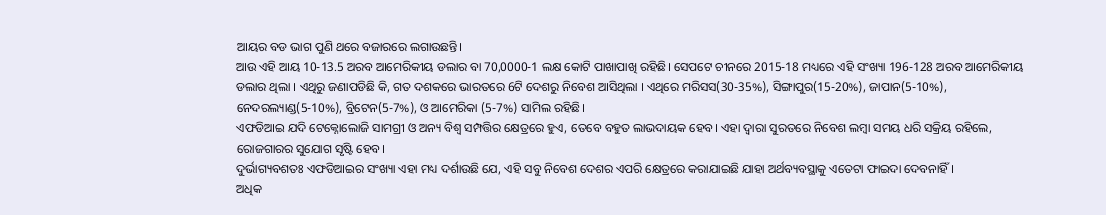ଆୟର ବଡ ଭାଗ ପୁଣି ଥରେ ବଜାରରେ ଲଗାଉଛନ୍ତି।
ଆଉ ଏହି ଆୟ 10-13.5 ଅରବ ଆମେରିକୀୟ ଡଲାର ବା 70,0000-1 ଲକ୍ଷ କୋଟି ପାଖାପାଖି ରହିଛି। ସେପଟେ ଚୀନରେ 2015-18 ମଧ୍ୟରେ ଏହି ସଂଖ୍ୟା 196-128 ଅରବ ଆମେରିକୀୟ ଡଲାର ଥିଲା । ଏଥିରୁ ଜଣାପଡିଛି କି, ଗତ ଦଶକରେ ଭାରତରେ 6ଟି ଦେଶରୁ ନିବେଶ ଆସିଥିଲା । ଏଥିରେ ମରିସସ(30-35%), ସିଙ୍ଗାପୁର(15-20%), ଜାପାନ(5-10%), ନେଦରଲ୍ୟାଣ୍ଡ(5-10%), ବ୍ରିଟେନ(5-7%), ଓ ଆମେରିକା (5-7%) ସାମିଲ ରହିଛି।
ଏଫଡିଆଇ ଯଦି ଟେକ୍ନୋଲୋଜି ସାମଗ୍ରୀ ଓ ଅନ୍ୟ ବିଶ୍ବ ସମ୍ପତ୍ତିର କ୍ଷେତ୍ରରେ ହୁଏ, ତେବେ ବହୁତ ଲାଭଦାୟକ ହେବ। ଏହା ଦ୍ବାରା ସୁରତରେ ନିବେଶ ଲମ୍ବା ସମୟ ଧରି ସକ୍ରିୟ ରହିଲେ, ରୋଜଗାରର ସୁଯୋଗ ସୃଷ୍ଟି ହେବ।
ଦୁର୍ଭାଗ୍ୟବଶତଃ ଏଫଡିଆଇର ସଂଖ୍ୟା ଏହା ମଧ୍ୟ ଦର୍ଶାଉଛି ଯେ, ଏହି ସବୁ ନିବେଶ ଦେଶର ଏପରି କ୍ଷେତ୍ରରେ କରାଯାଇଛି ଯାହା ଅର୍ଥବ୍ୟବସ୍ଥାକୁ ଏତେଟା ଫାଇଦା ଦେବନାହିଁ।
ଅଧିକ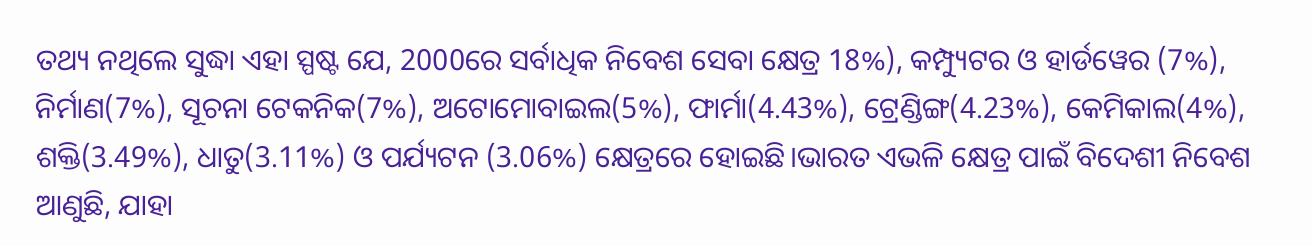ତଥ୍ୟ ନଥିଲେ ସୁଦ୍ଧା ଏହା ସ୍ପଷ୍ଟ ଯେ, 2000ରେ ସର୍ବାଧିକ ନିବେଶ ସେବା କ୍ଷେତ୍ର 18%), କମ୍ପ୍ୟୁଟର ଓ ହାର୍ଡୱେର (7%), ନିର୍ମାଣ(7%), ସୂଚନା ଟେକନିକ(7%), ଅଟୋମୋବାଇଲ(5%), ଫାର୍ମା(4.43%), ଟ୍ରେଣ୍ଡିଙ୍ଗ(4.23%), କେମିକାଲ(4%), ଶକ୍ତି(3.49%), ଧାତୁ(3.11%) ଓ ପର୍ଯ୍ୟଟନ (3.06%) କ୍ଷେତ୍ରରେ ହୋଇଛି।ଭାରତ ଏଭଳି କ୍ଷେତ୍ର ପାଇଁ ବିଦେଶୀ ନିବେଶ ଆଣୁଛି, ଯାହା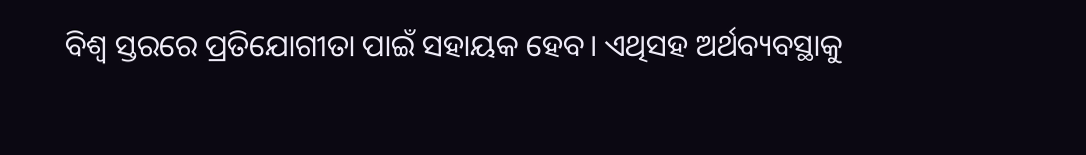ବିଶ୍ବ ସ୍ତରରେ ପ୍ରତିଯୋଗୀତା ପାଇଁ ସହାୟକ ହେବ। ଏଥିସହ ଅର୍ଥବ୍ୟବସ୍ଥାକୁ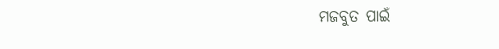ମଜବୁତ ପାଇଁ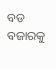ବଡ ବଜାରକୁ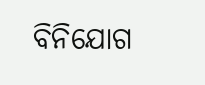ବିନିଯୋଗ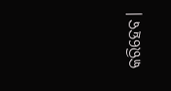କରିହେବ।